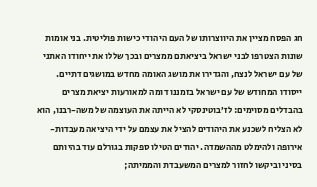חג הפסח מציין את היווצרותו של העם היהודי כישות פוליטית. בני אומות שונות הצטרפו לבני ישראל ביציאתם ממצרים ובכך שללו את ייחודו האתני של עם ישראל לנצח, והגדירו את מושג האומה מחדש במושגים דתיים.
ייסודו המחודש של עם ישראל בזמננו דומה למאורעות יציאת מצרים בהבדלים מסוימים: לז’בוטינסקי לא הייתה את העוצמה של משה-רבנו, הוא לא הצליח לשכנע את היהודים להציל את עצמם על ידי היציאה מעבדות-אירופה ולהימלט מההשמדה. יהודים הטילו ספקות בגורלם עוד בהיותם בסיני וביקשו לחזור למצרים המשעבדת והממיתה;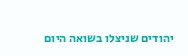יהודים שניצלו בשואה היום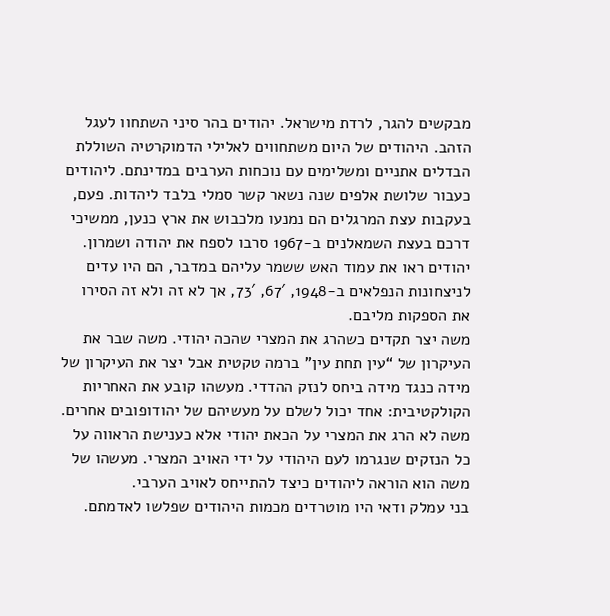מבקשים להגר, לרדת מישראל. יהודים בהר סיני השתחוו לעגל הזהב. היהודים של היום משתחווים לאלילי הדמוקרטיה השוללת הבדלים אתניים ומשלימים עם נוכחות הערבים במדינתם. ליהודים כעבור שלושת אלפים שנה נשאר קשר סמלי בלבד ליהדות. פעם, בעקבות עצת המרגלים הם נמנעו מלכבוש את ארץ כנען, ממשיכי דרכם בעצת השמאלנים ב-1967 סרבו לספח את יהודה ושמרון. יהודים ראו את עמוד האש ששמר עליהם במדבר, הם היו עדים לניצחונות הנפלאים ב-1948, 67′, 73′, אך לא זה ולא זה הסירו את הספקות מליבם.
משה יצר תקדים כשהרג את המצרי שהכה יהודי. משה שבר את העיקרון של “עין תחת עין” ברמה טקטית אבל יצר את העיקרון של מידה כנגד מידה ביחס לנזק ההדדי. מעשהו קובע את האחריות הקולקטיבית: אחד יכול לשלם על מעשיהם של יהודופובים אחרים. משה לא הרג את המצרי על הכאת יהודי אלא כענישת הראווה על כל הנזקים שנגרמו לעם היהודי על ידי האויב המצרי. מעשהו של משה הוא הוראה ליהודים כיצד להתייחס לאויב הערבי.
בני עמלק ודאי היו מוטרדים מכמות היהודים שפלשו לאדמתם.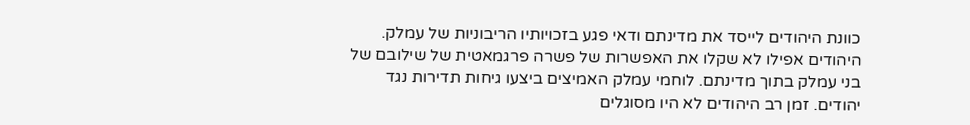כוונת היהודים לייסד את מדינתם ודאי פגע בזכויותיו הריבוניות של עמלק. היהודים אפילו לא שקלו את האפשרות של פשרה פרגמאטית של שילובם של בני עמלק בתוך מדינתם. לוחמי עמלק האמיצים ביצעו גיחות תדירות נגד יהודים. זמן רב היהודים לא היו מסוגלים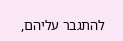להתגבר עליהם,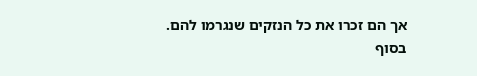אך הם זכרו את כל הנזקים שנגרמו להם. בסוף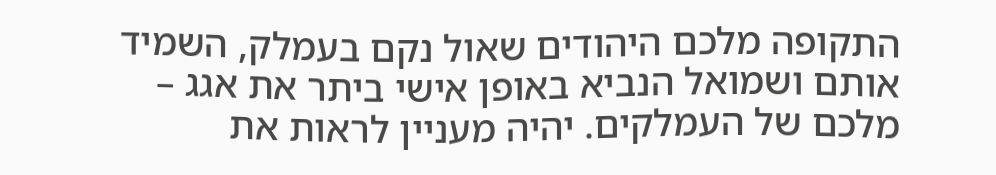התקופה מלכם היהודים שאול נקם בעמלק, השמיד אותם ושמואל הנביא באופן אישי ביתר את אגג – מלכם של העמלקים. יהיה מעניין לראות את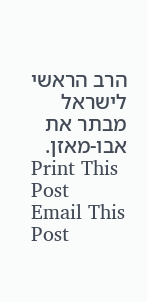הרב הראשי לישראל מבתר את אבו-מאזן.
Print This Post
Email This Post